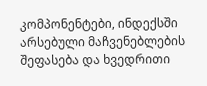კომპონენტები, ინდექსში არსებული მაჩვენებლების შეფასება და ხვედრითი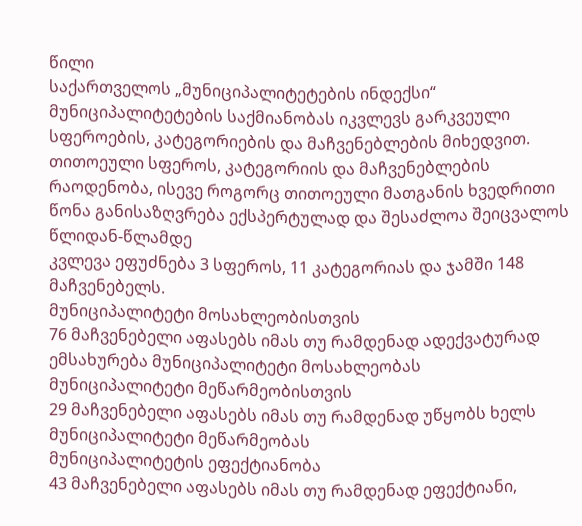წილი
საქართველოს „მუნიციპალიტეტების ინდექსი“ მუნიციპალიტეტების საქმიანობას იკვლევს გარკვეული სფეროების, კატეგორიების და მაჩვენებლების მიხედვით.
თითოეული სფეროს, კატეგორიის და მაჩვენებლების რაოდენობა, ისევე როგორც თითოეული მათგანის ხვედრითი წონა განისაზღვრება ექსპერტულად და შესაძლოა შეიცვალოს წლიდან-წლამდე
კვლევა ეფუძნება 3 სფეროს, 11 კატეგორიას და ჯამში 148 მაჩვენებელს.
მუნიციპალიტეტი მოსახლეობისთვის
76 მაჩვენებელი აფასებს იმას თუ რამდენად ადექვატურად ემსახურება მუნიციპალიტეტი მოსახლეობას
მუნიციპალიტეტი მეწარმეობისთვის
29 მაჩვენებელი აფასებს იმას თუ რამდენად უწყობს ხელს მუნიციპალიტეტი მეწარმეობას
მუნიციპალიტეტის ეფექტიანობა
43 მაჩვენებელი აფასებს იმას თუ რამდენად ეფექტიანი,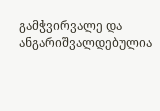გამჭვირვალე და ანგარიშვალდებულია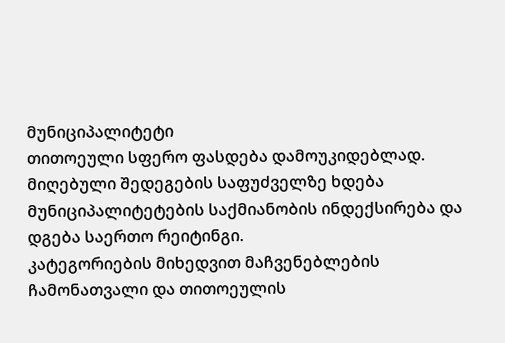მუნიციპალიტეტი
თითოეული სფერო ფასდება დამოუკიდებლად.
მიღებული შედეგების საფუძველზე ხდება მუნიციპალიტეტების საქმიანობის ინდექსირება და დგება საერთო რეიტინგი.
კატეგორიების მიხედვით მაჩვენებლების ჩამონათვალი და თითოეულის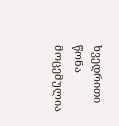ხვედრითი წონა მოცემულია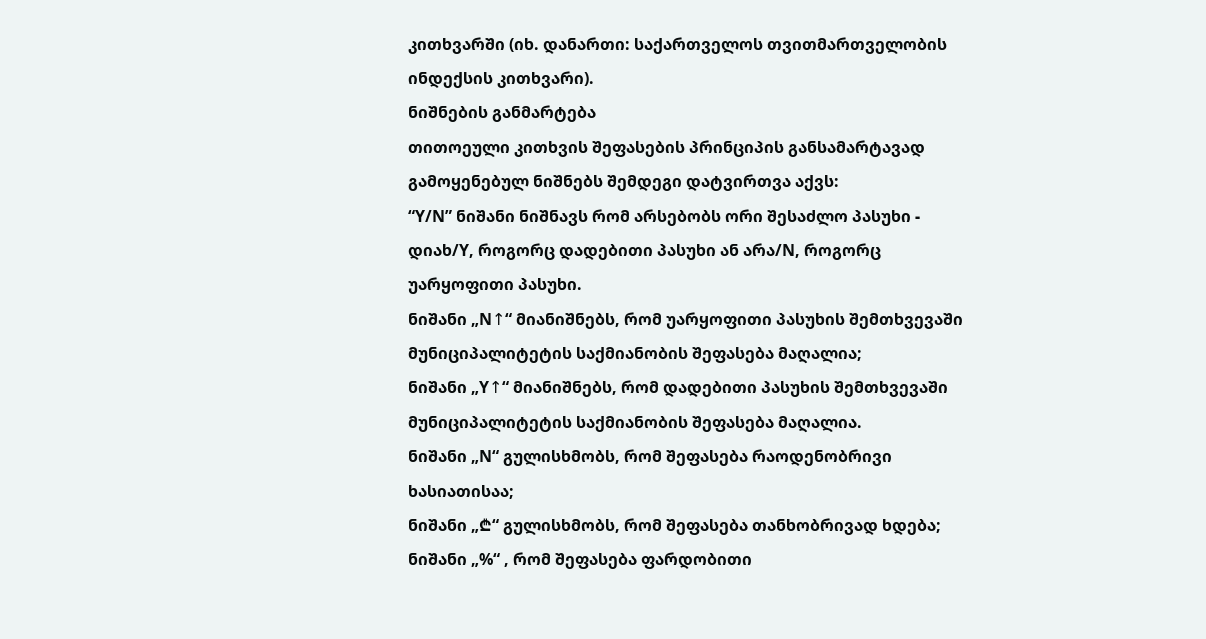კითხვარში (იხ. დანართი: საქართველოს თვითმართველობის ინდექსის კითხვარი).
ნიშნების განმარტება
თითოეული კითხვის შეფასების პრინციპის განსამარტავად გამოყენებულ ნიშნებს შემდეგი დატვირთვა აქვს:
“Y/N” ნიშანი ნიშნავს რომ არსებობს ორი შესაძლო პასუხი - დიახ/Y, როგორც დადებითი პასუხი ან არა/N, როგორც უარყოფითი პასუხი.
ნიშანი „N↑“ მიანიშნებს, რომ უარყოფითი პასუხის შემთხვევაში მუნიციპალიტეტის საქმიანობის შეფასება მაღალია;
ნიშანი „Y↑“ მიანიშნებს, რომ დადებითი პასუხის შემთხვევაში მუნიციპალიტეტის საქმიანობის შეფასება მაღალია.
ნიშანი „N“ გულისხმობს, რომ შეფასება რაოდენობრივი ხასიათისაა;
ნიშანი „₾“ გულისხმობს, რომ შეფასება თანხობრივად ხდება;
ნიშანი „%“ , რომ შეფასება ფარდობითი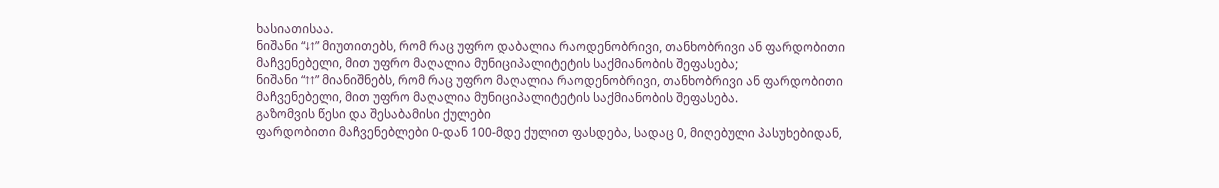ხასიათისაა.
ნიშანი “↓↑” მიუთითებს, რომ რაც უფრო დაბალია რაოდენობრივი, თანხობრივი ან ფარდობითი მაჩვენებელი, მით უფრო მაღალია მუნიციპალიტეტის საქმიანობის შეფასება;
ნიშანი “↑↑” მიანიშნებს, რომ რაც უფრო მაღალია რაოდენობრივი, თანხობრივი ან ფარდობითი მაჩვენებელი, მით უფრო მაღალია მუნიციპალიტეტის საქმიანობის შეფასება.
გაზომვის წესი და შესაბამისი ქულები
ფარდობითი მაჩვენებლები 0-დან 100-მდე ქულით ფასდება, სადაც 0, მიღებული პასუხებიდან,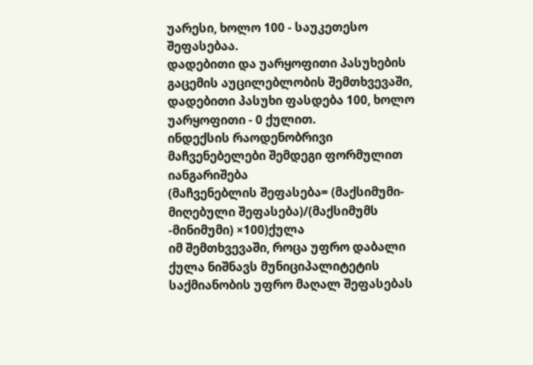უარესი, ხოლო 100 - საუკეთესო შეფასებაა.
დადებითი და უარყოფითი პასუხების გაცემის აუცილებლობის შემთხვევაში, დადებითი პასუხი ფასდება 100, ხოლო უარყოფითი - 0 ქულით.
ინდექსის რაოდენობრივი მაჩვენებელები შემდეგი ფორმულით იანგარიშება
(მაჩვენებლის შეფასება= (მაქსიმუმი-მიღებული შეფასება)/(მაქსიმუმს -მინიმუმი) ×100)ქულა
იმ შემთხვევაში, როცა უფრო დაბალი ქულა ნიშნავს მუნიციპალიტეტის საქმიანობის უფრო მაღალ შეფასებას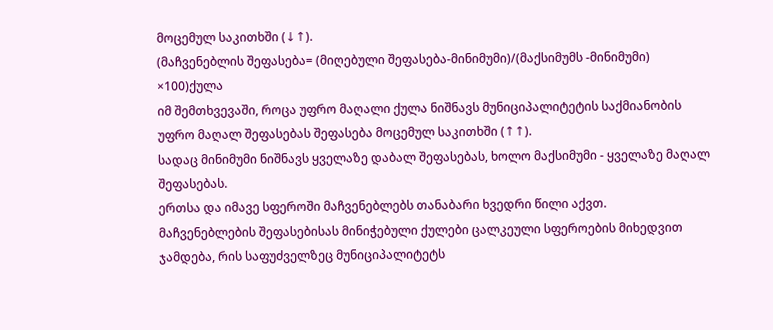მოცემულ საკითხში (↓↑).
(მაჩვენებლის შეფასება= (მიღებული შეფასება-მინიმუმი)/(მაქსიმუმს -მინიმუმი) ×100)ქულა
იმ შემთხვევაში, როცა უფრო მაღალი ქულა ნიშნავს მუნიციპალიტეტის საქმიანობის უფრო მაღალ შეფასებას შეფასება მოცემულ საკითხში (↑↑).
სადაც მინიმუმი ნიშნავს ყველაზე დაბალ შეფასებას, ხოლო მაქსიმუმი - ყველაზე მაღალ შეფასებას.
ერთსა და იმავე სფეროში მაჩვენებლებს თანაბარი ხვედრი წილი აქვთ.
მაჩვენებლების შეფასებისას მინიჭებული ქულები ცალკეული სფეროების მიხედვით ჯამდება, რის საფუძველზეც მუნიციპალიტეტს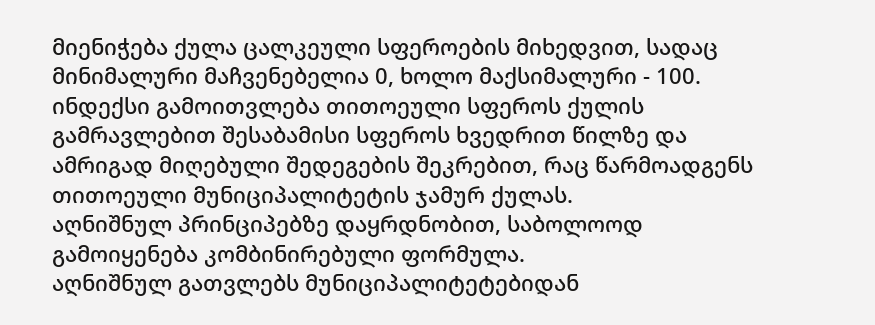მიენიჭება ქულა ცალკეული სფეროების მიხედვით, სადაც მინიმალური მაჩვენებელია 0, ხოლო მაქსიმალური - 100.
ინდექსი გამოითვლება თითოეული სფეროს ქულის გამრავლებით შესაბამისი სფეროს ხვედრით წილზე და ამრიგად მიღებული შედეგების შეკრებით, რაც წარმოადგენს თითოეული მუნიციპალიტეტის ჯამურ ქულას.
აღნიშნულ პრინციპებზე დაყრდნობით, საბოლოოდ გამოიყენება კომბინირებული ფორმულა.
აღნიშნულ გათვლებს მუნიციპალიტეტებიდან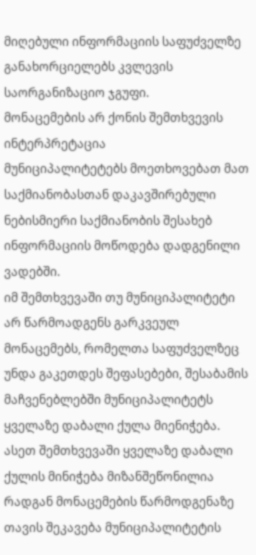მიღებული ინფორმაციის საფუძველზე განახორციელებს კვლევის საორგანიზაციო ჯგუფი.
მონაცემების არ ქონის შემთხვევის ინტერპრეტაცია
მუნიციპალიტეტებს მოეთხოვებათ მათ საქმიანობასთან დაკავშირებული ნებისმიერი საქმიანობის შესახებ ინფორმაციის მოწოდება დადგენილი ვადებში.
იმ შემთხვევაში თუ მუნიციპალიტეტი არ წარმოადგენს გარკვეულ მონაცემებს, რომელთა საფუძველზეც უნდა გაკეთდეს შეფასებები, შესაბამის მაჩვენებლებში მუნიციპალიტეტს ყველაზე დაბალი ქულა მიენიჭება.
ასეთ შემთხვევაში ყველაზე დაბალი ქულის მინიჭება მიზანშეწონილია რადგან მონაცემების წარმოდგენაზე თავის შეკავება მუნიციპალიტეტის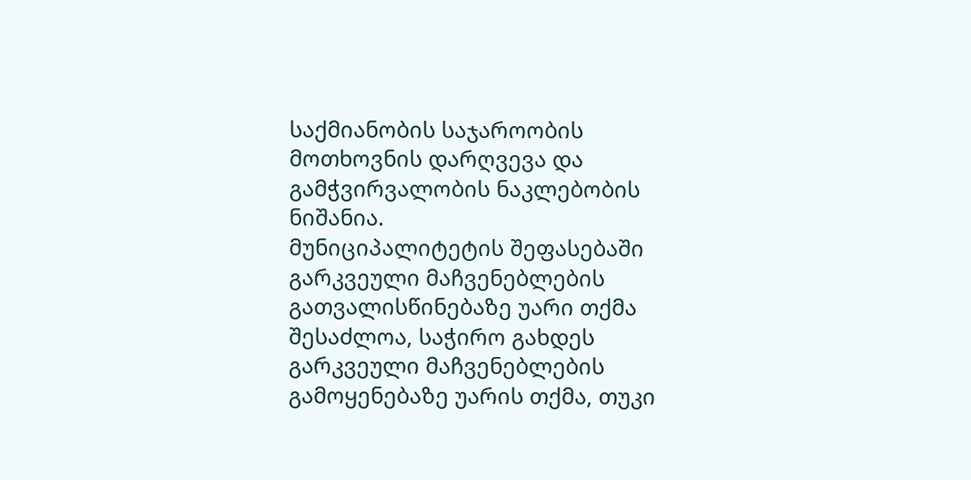საქმიანობის საჯაროობის მოთხოვნის დარღვევა და გამჭვირვალობის ნაკლებობის ნიშანია.
მუნიციპალიტეტის შეფასებაში გარკვეული მაჩვენებლების გათვალისწინებაზე უარი თქმა
შესაძლოა, საჭირო გახდეს გარკვეული მაჩვენებლების გამოყენებაზე უარის თქმა, თუკი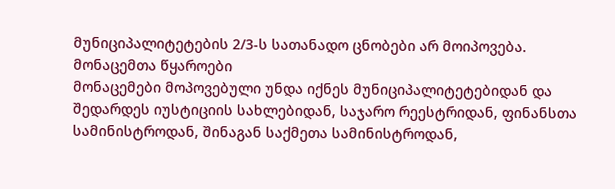მუნიციპალიტეტების 2/3-ს სათანადო ცნობები არ მოიპოვება.
მონაცემთა წყაროები
მონაცემები მოპოვებული უნდა იქნეს მუნიციპალიტეტებიდან და შედარდეს იუსტიციის სახლებიდან, საჯარო რეესტრიდან, ფინანსთა სამინისტროდან, შინაგან საქმეთა სამინისტროდან,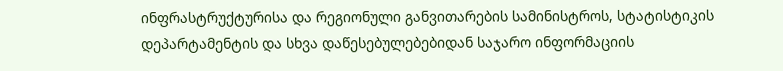ინფრასტრუქტურისა და რეგიონული განვითარების სამინისტროს, სტატისტიკის დეპარტამენტის და სხვა დაწესებულებებიდან საჯარო ინფორმაციის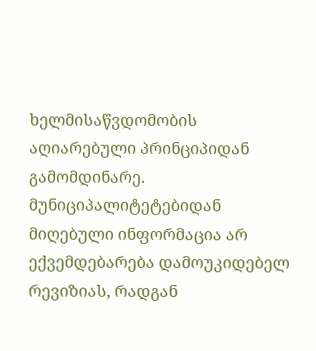ხელმისაწვდომობის აღიარებული პრინციპიდან გამომდინარე.
მუნიციპალიტეტებიდან მიღებული ინფორმაცია არ ექვემდებარება დამოუკიდებელ რევიზიას, რადგან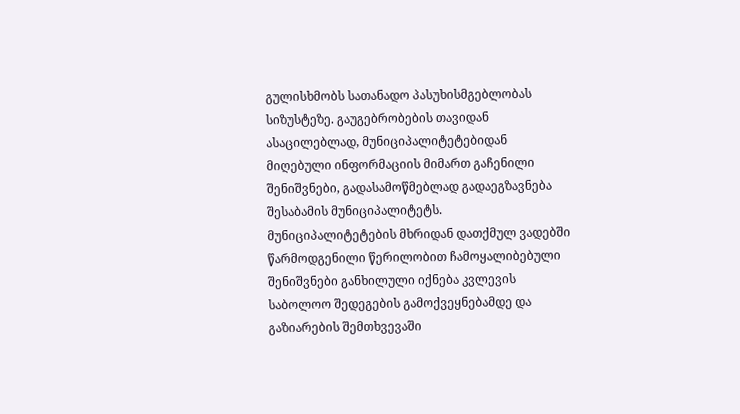გულისხმობს სათანადო პასუხისმგებლობას სიზუსტეზე. გაუგებრობების თავიდან ასაცილებლად, მუნიციპალიტეტებიდან მიღებული ინფორმაციის მიმართ გაჩენილი შენიშვნები, გადასამოწმებლად გადაეგზავნება შესაბამის მუნიციპალიტეტს.
მუნიციპალიტეტების მხრიდან დათქმულ ვადებში წარმოდგენილი წერილობით ჩამოყალიბებული შენიშვნები განხილული იქნება კვლევის საბოლოო შედეგების გამოქვეყნებამდე და გაზიარების შემთხვევაში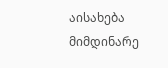აისახება მიმდინარე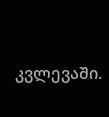კვლევაში.